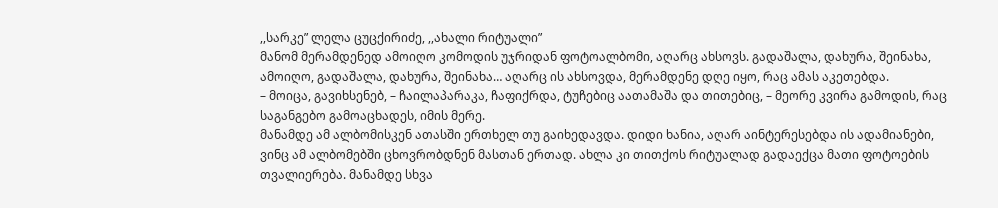,,სარკე” ლელა ცუცქირიძე, ,,ახალი რიტუალი”
მანომ მერამდენედ ამოიღო კომოდის უჯრიდან ფოტოალბომი, აღარც ახსოვს. გადაშალა, დახურა, შეინახა, ამოიღო, გადაშალა, დახურა, შეინახა… აღარც ის ახსოვდა, მერამდენე დღე იყო, რაც ამას აკეთებდა.
– მოიცა, გავიხსენებ, – ჩაილაპარაკა, ჩაფიქრდა, ტუჩებიც აათამაშა და თითებიც, – მეორე კვირა გამოდის, რაც საგანგებო გამოაცხადეს, იმის მერე.
მანამდე ამ ალბომისკენ ათასში ერთხელ თუ გაიხედავდა. დიდი ხანია, აღარ აინტერესებდა ის ადამიანები, ვინც ამ ალბომებში ცხოვრობდნენ მასთან ერთად. ახლა კი თითქოს რიტუალად გადაექცა მათი ფოტოების თვალიერება. მანამდე სხვა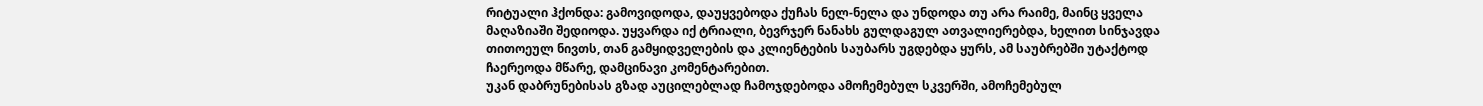რიტუალი ჰქონდა: გამოვიდოდა, დაუყვებოდა ქუჩას ნელ-ნელა და უნდოდა თუ არა რაიმე, მაინც ყველა მაღაზიაში შედიოდა. უყვარდა იქ ტრიალი, ბევრჯერ ნანახს გულდაგულ ათვალიერებდა, ხელით სინჯავდა თითოეულ ნივთს, თან გამყიდველების და კლიენტების საუბარს უგდებდა ყურს, ამ საუბრებში უტაქტოდ ჩაერეოდა მწარე, დამცინავი კომენტარებით.
უკან დაბრუნებისას გზად აუცილებლად ჩამოჯდებოდა ამოჩემებულ სკვერში, ამოჩემებულ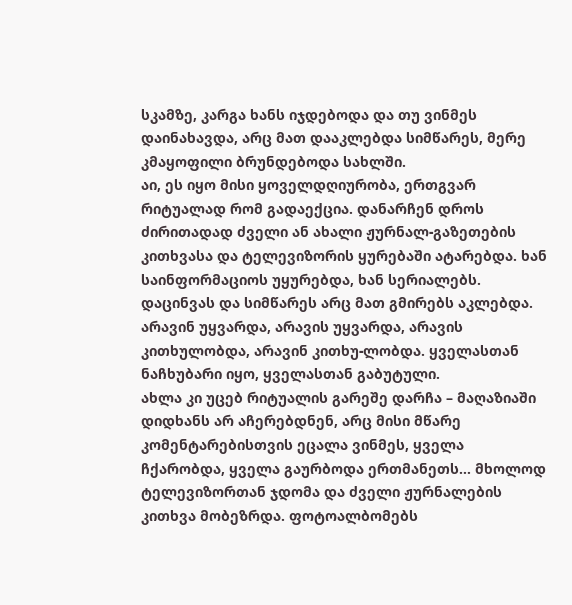სკამზე, კარგა ხანს იჯდებოდა და თუ ვინმეს დაინახავდა, არც მათ დააკლებდა სიმწარეს, მერე კმაყოფილი ბრუნდებოდა სახლში.
აი, ეს იყო მისი ყოველდღიურობა, ერთგვარ რიტუალად რომ გადაექცია. დანარჩენ დროს ძირითადად ძველი ან ახალი ჟურნალ-გაზეთების კითხვასა და ტელევიზორის ყურებაში ატარებდა. ხან საინფორმაციოს უყურებდა, ხან სერიალებს. დაცინვას და სიმწარეს არც მათ გმირებს აკლებდა.
არავინ უყვარდა, არავის უყვარდა, არავის კითხულობდა, არავინ კითხუ-ლობდა. ყველასთან ნაჩხუბარი იყო, ყველასთან გაბუტული.
ახლა კი უცებ რიტუალის გარეშე დარჩა – მაღაზიაში დიდხანს არ აჩერებდნენ, არც მისი მწარე კომენტარებისთვის ეცალა ვინმეს, ყველა ჩქარობდა, ყველა გაურბოდა ერთმანეთს… მხოლოდ ტელევიზორთან ჯდომა და ძველი ჟურნალების კითხვა მობეზრდა. ფოტოალბომებს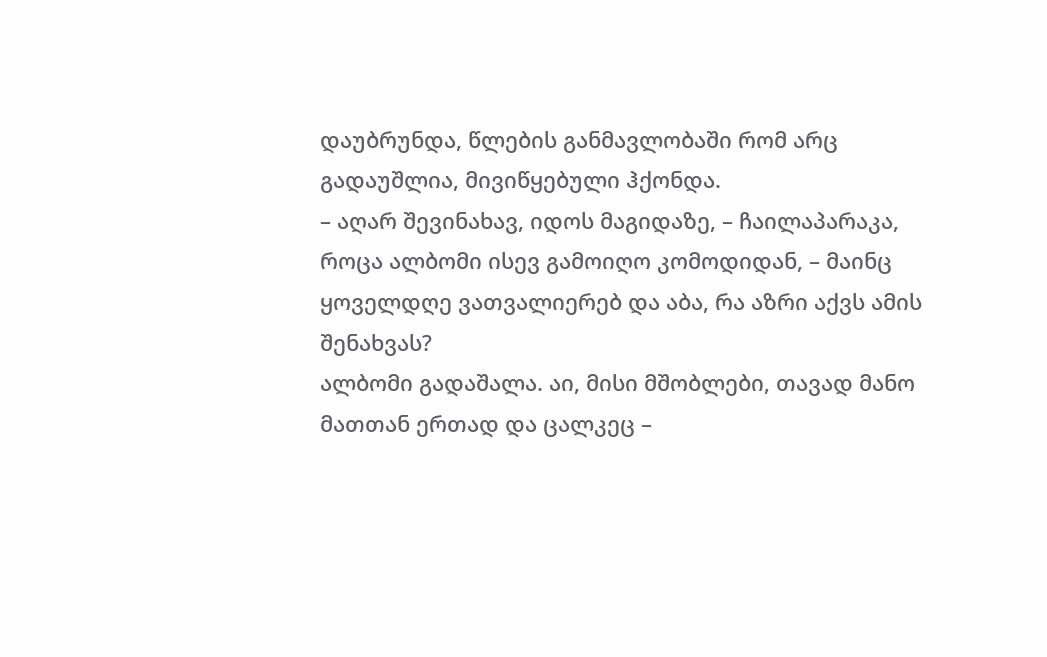დაუბრუნდა, წლების განმავლობაში რომ არც გადაუშლია, მივიწყებული ჰქონდა.
– აღარ შევინახავ, იდოს მაგიდაზე, – ჩაილაპარაკა, როცა ალბომი ისევ გამოიღო კომოდიდან, – მაინც ყოველდღე ვათვალიერებ და აბა, რა აზრი აქვს ამის შენახვას?
ალბომი გადაშალა. აი, მისი მშობლები, თავად მანო მათთან ერთად და ცალკეც –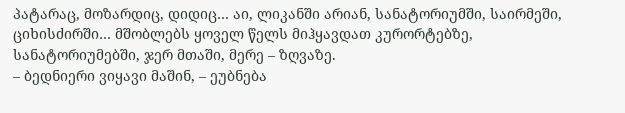პატარაც, მოზარდიც, დიდიც… აი, ლიკანში არიან, სანატორიუმში, საირმეში, ციხისძირში… მშობლებს ყოველ წელს მიჰყავდათ კურორტებზე, სანატორიუმებში, ჯერ მთაში, მერე – ზღვაზე.
– ბედნიერი ვიყავი მაშინ, – ეუბნება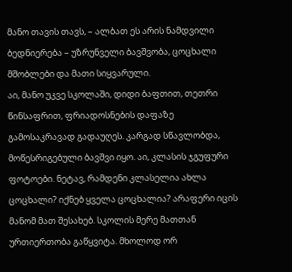მანო თავის თავს, – ალბათ ეს არის ნამდვილი ბედნიერება – უზრუნველი ბავშვობა, ცოცხალი მშობლები და მათი სიყვარული.
აი, მანო უკვე სკოლაში, დიდი ბაფთით, თეთრი წინსაფრით, ფრიადოსნების დაფაზე გამოსაკრავად გადაუღეს. კარგად სწავლობდა, მოწესრიგებული ბავშვი იყო. აი, კლასის ჯგუფური ფოტოები. ნეტავ, რამდენი კლასელია ახლა ცოცხალი? იქნებ ყველა ცოცხალია? არაფერი იცის მანომ მათ შესახებ. სკოლის მერე მათთან ურთიერთობა გაწყვიტა. მხოლოდ ორ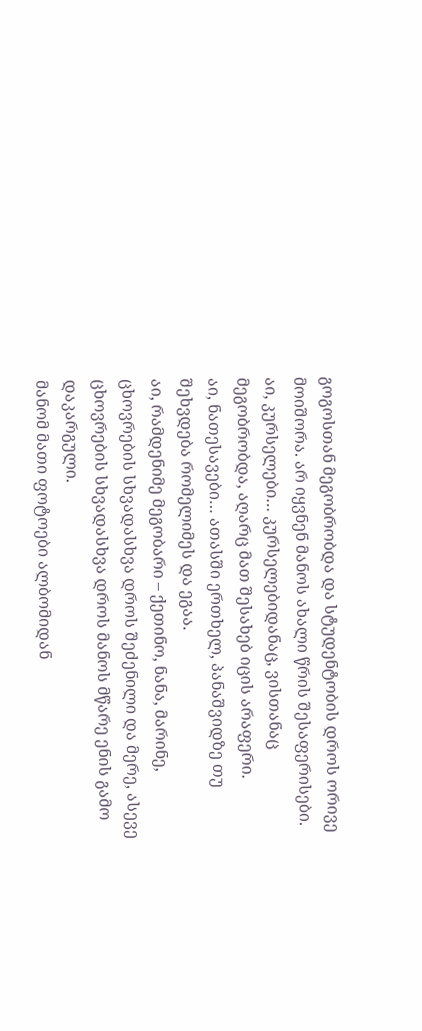გოგოსთან მეგობრობდა და სტუდენტობის დროს ორივე მოიშორა. არ იყვნენ მანოს ახალი წრის შესაფერისები.
აი, კურსელები… კურსელებიდანაც, ვისთანაც მეგობრობდა, აღარც მათ შესახებ იცის არაფერი.
აი, ნათესავები… ათასში ერთხელ, პანაშვიდზე თუ შეხვდება რომელიმეს და ეგაა.
აი, რამდენიმე მეგობარი – ქეთინო, ნანა, მარინე, ცხოვრების სხვადასხვა დროს შეძენილი და მერე, ასევე ცხოვრების სხვადასხვა დროს მანოს მწარე ენის გამო დაკარგული.
მანომ მათი ფოტოები ალბომიდან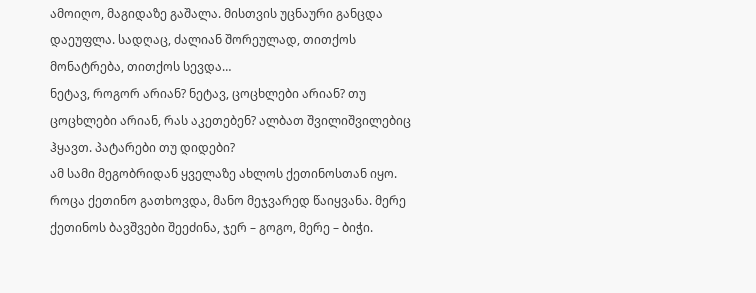ამოიღო, მაგიდაზე გაშალა. მისთვის უცნაური განცდა დაეუფლა. სადღაც, ძალიან შორეულად, თითქოს მონატრება, თითქოს სევდა…
ნეტავ, როგორ არიან? ნეტავ, ცოცხლები არიან? თუ ცოცხლები არიან, რას აკეთებენ? ალბათ შვილიშვილებიც ჰყავთ. პატარები თუ დიდები?
ამ სამი მეგობრიდან ყველაზე ახლოს ქეთინოსთან იყო. როცა ქეთინო გათხოვდა, მანო მეჯვარედ წაიყვანა. მერე ქეთინოს ბავშვები შეეძინა, ჯერ – გოგო, მერე – ბიჭი.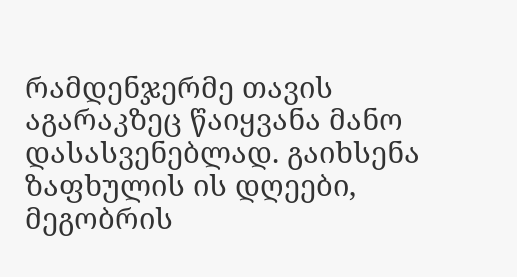რამდენჯერმე თავის აგარაკზეც წაიყვანა მანო დასასვენებლად. გაიხსენა ზაფხულის ის დღეები, მეგობრის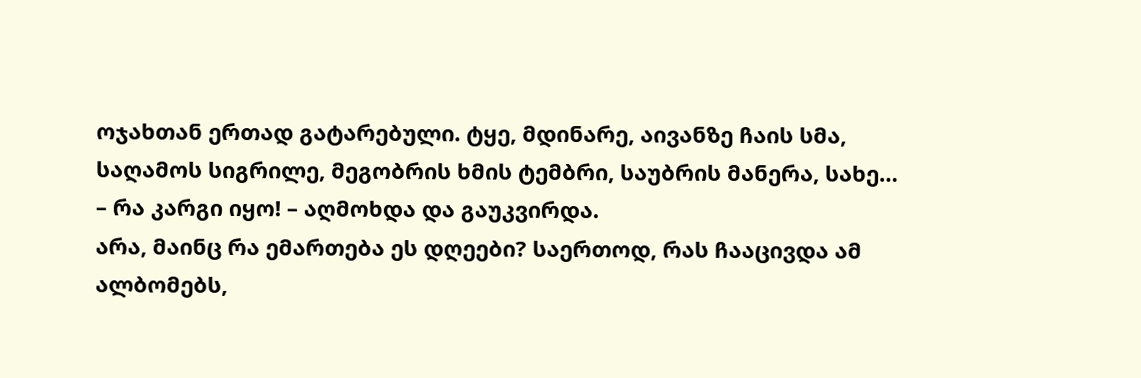ოჯახთან ერთად გატარებული. ტყე, მდინარე, აივანზე ჩაის სმა, საღამოს სიგრილე, მეგობრის ხმის ტემბრი, საუბრის მანერა, სახე…
– რა კარგი იყო! – აღმოხდა და გაუკვირდა.
არა, მაინც რა ემართება ეს დღეები? საერთოდ, რას ჩააცივდა ამ ალბომებს,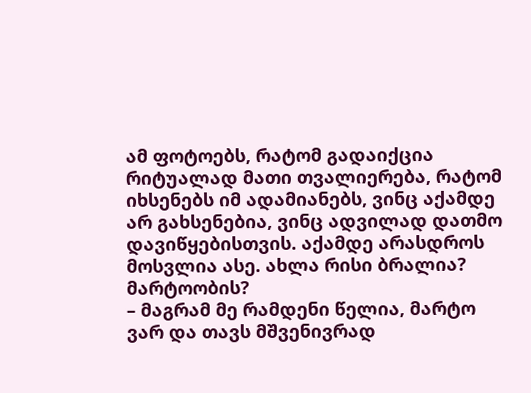ამ ფოტოებს, რატომ გადაიქცია რიტუალად მათი თვალიერება, რატომ იხსენებს იმ ადამიანებს, ვინც აქამდე არ გახსენებია, ვინც ადვილად დათმო დავიწყებისთვის. აქამდე არასდროს მოსვლია ასე. ახლა რისი ბრალია? მარტოობის?
– მაგრამ მე რამდენი წელია, მარტო ვარ და თავს მშვენივრად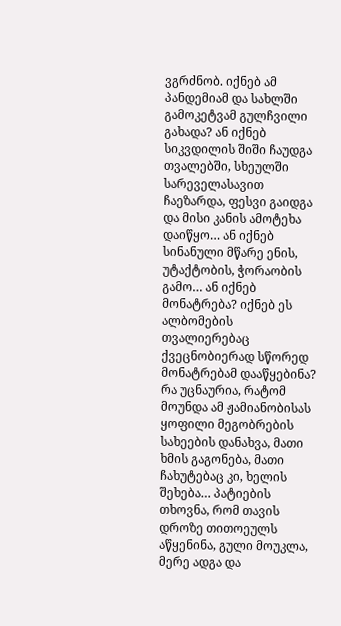ვგრძნობ. იქნებ ამ პანდემიამ და სახლში გამოკეტვამ გულჩვილი გახადა? ან იქნებ სიკვდილის შიში ჩაუდგა თვალებში, სხეულში სარეველასავით ჩაეზარდა, ფესვი გაიდგა და მისი კანის ამოტეხა დაიწყო… ან იქნებ სინანული მწარე ენის, უტაქტობის, ჭორაობის გამო… ან იქნებ მონატრება? იქნებ ეს ალბომების თვალიერებაც ქვეცნობიერად სწორედ მონატრებამ დააწყებინა?
რა უცნაურია, რატომ მოუნდა ამ ჟამიანობისას ყოფილი მეგობრების სახეების დანახვა, მათი ხმის გაგონება, მათი ჩახუტებაც კი, ხელის შეხება… პატიების თხოვნა, რომ თავის დროზე თითოეულს აწყენინა, გული მოუკლა, მერე ადგა და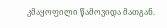კმაყოფილი წამოვიდა მათგან.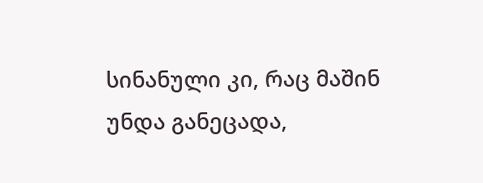სინანული კი, რაც მაშინ უნდა განეცადა,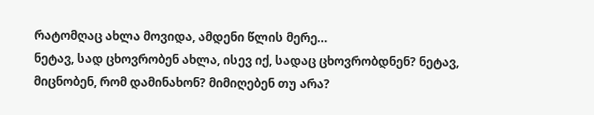რატომღაც ახლა მოვიდა, ამდენი წლის მერე…
ნეტავ, სად ცხოვრობენ ახლა, ისევ იქ, სადაც ცხოვრობდნენ? ნეტავ, მიცნობენ, რომ დამინახონ? მიმიღებენ თუ არა?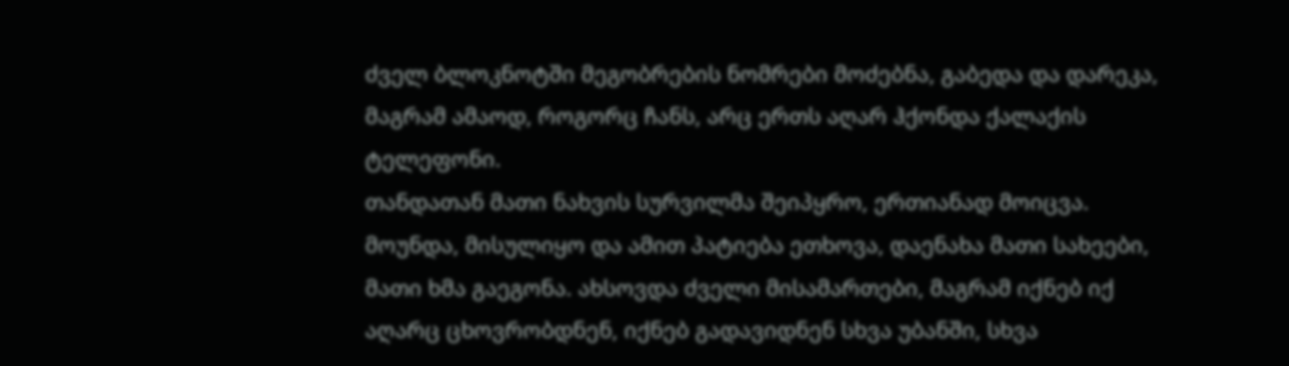ძველ ბლოკნოტში მეგობრების ნომრები მოძებნა, გაბედა და დარეკა, მაგრამ ამაოდ, როგორც ჩანს, არც ერთს აღარ ჰქონდა ქალაქის ტელეფონი.
თანდათან მათი ნახვის სურვილმა შეიპყრო, ერთიანად მოიცვა. მოუნდა, მისულიყო და ამით პატიება ეთხოვა, დაენახა მათი სახეები, მათი ხმა გაეგონა. ახსოვდა ძველი მისამართები, მაგრამ იქნებ იქ აღარც ცხოვრობდნენ, იქნებ გადავიდნენ სხვა უბანში, სხვა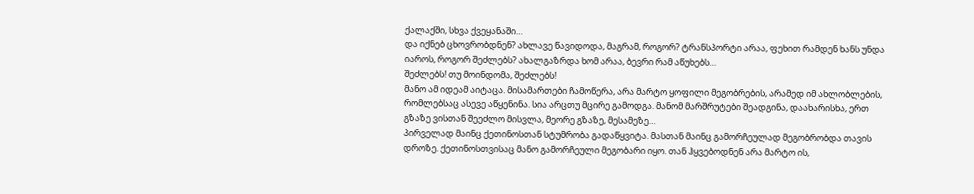ქალაქში, სხვა ქვეყანაში…
და იქნებ ცხოვრობდნენ? ახლავე წავიდოდა, მაგრამ, როგორ? ტრანსპორტი არაა, ფეხით რამდენ ხანს უნდა იაროს, როგორ შეძლებს? ახალგაზრდა ხომ არაა, ბევრი რამ აწუხებს…
შეძლებს! თუ მოინდომა, შეძლებს!
მანო ამ იდეამ აიტაცა. მისამართები ჩამოწერა, არა მარტო ყოფილი მეგობრების, არამედ იმ ახლობლების, რომლებსაც ასევე აწყენინა. სია არცთუ მცირე გამოდგა. მანომ მარშრუტები შეადგინა, დაახარისხა, ერთ გზაზე ვისთან შეეძლო მისვლა, მეორე გზაზე, მესამეზე…
პირველად მაინც ქეთინოსთან სტუმრობა გადაწყვიტა. მასთან მაინც გამორჩეულად მეგობრობდა თავის დროზე. ქეთინოსთვისაც მანო გამორჩეული მეგობარი იყო. თან ჰყვებოდნენ არა მარტო ის,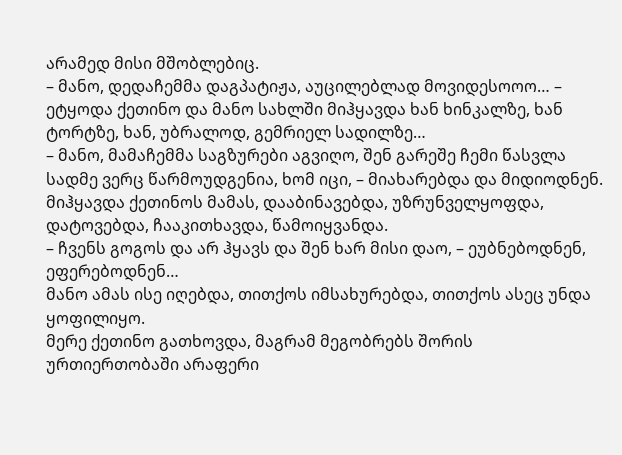არამედ მისი მშობლებიც.
– მანო, დედაჩემმა დაგპატიჟა, აუცილებლად მოვიდესოოო… – ეტყოდა ქეთინო და მანო სახლში მიჰყავდა ხან ხინკალზე, ხან ტორტზე, ხან, უბრალოდ, გემრიელ სადილზე…
– მანო, მამაჩემმა საგზურები აგვიღო, შენ გარეშე ჩემი წასვლა სადმე ვერც წარმოუდგენია, ხომ იცი, – მიახარებდა და მიდიოდნენ. მიჰყავდა ქეთინოს მამას, დააბინავებდა, უზრუნველყოფდა, დატოვებდა, ჩააკითხავდა, წამოიყვანდა.
– ჩვენს გოგოს და არ ჰყავს და შენ ხარ მისი დაო, – ეუბნებოდნენ, ეფერებოდნენ…
მანო ამას ისე იღებდა, თითქოს იმსახურებდა, თითქოს ასეც უნდა ყოფილიყო.
მერე ქეთინო გათხოვდა, მაგრამ მეგობრებს შორის ურთიერთობაში არაფერი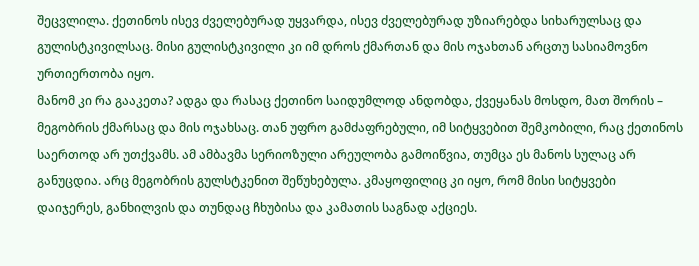შეცვლილა. ქეთინოს ისევ ძველებურად უყვარდა, ისევ ძველებურად უზიარებდა სიხარულსაც და გულისტკივილსაც. მისი გულისტკივილი კი იმ დროს ქმართან და მის ოჯახთან არცთუ სასიამოვნო ურთიერთობა იყო.
მანომ კი რა გააკეთა? ადგა და რასაც ქეთინო საიდუმლოდ ანდობდა, ქვეყანას მოსდო, მათ შორის – მეგობრის ქმარსაც და მის ოჯახსაც. თან უფრო გამძაფრებული, იმ სიტყვებით შემკობილი, რაც ქეთინოს საერთოდ არ უთქვამს. ამ ამბავმა სერიოზული არეულობა გამოიწვია, თუმცა ეს მანოს სულაც არ განუცდია. არც მეგობრის გულსტკენით შეწუხებულა. კმაყოფილიც კი იყო, რომ მისი სიტყვები დაიჯერეს, განხილვის და თუნდაც ჩხუბისა და კამათის საგნად აქციეს.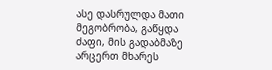ასე დასრულდა მათი მეგობრობა, გაწყდა ძაფი, მის გადაბმაზე არცერთ მხარეს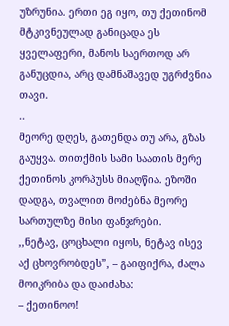უზრუნია. ერთი ეგ იყო, თუ ქეთინომ მტკივნეულად განიცადა ეს ყველაფერი, მანოს საერთოდ არ განუცდია, არც დამნაშავედ უგრძვნია თავი.
..
მეორე დღეს, გათენდა თუ არა, გზას გაუყვა. თითქმის სამი საათის მერე ქეთინოს კორპუსს მიაღწია. ეზოში დადგა, თვალით მოძებნა მეორე სართულზე მისი ფანჯრები.
,,ნეტავ, ცოცხალი იყოს, ნეტავ ისევ აქ ცხოვრობდეს”, – გაიფიქრა, ძალა მოიკრიბა და დაიძახა:
– ქეთინოო!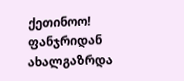ქეთინოო!
ფანჯრიდან ახალგაზრდა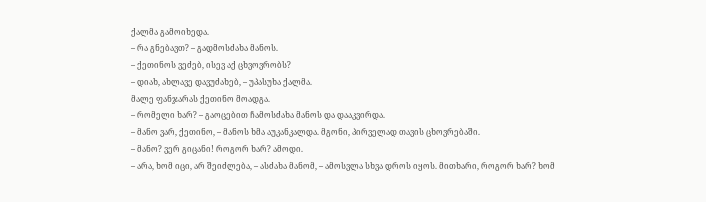ქალმა გამოიხედა.
– რა გნებავთ? – გადმოსძახა მანოს.
– ქეთინოს ვეძებ, ისევ აქ ცხვოვრობს?
– დიახ, ახლავე დავუძახებ, – უპასუხა ქალმა.
მალე ფანჯარას ქეთინო მოადგა.
– რომელი ხარ? – გაოცებით ჩამოსძახა მანოს და დააკვირდა.
– მანო ვარ, ქეთინო, – მანოს ხმა აუკანკალდა. მგონი, პირველად თავის ცხოვრებაში.
– მანო? ვერ გიცანი! როგორ ხარ? ამოდი.
– არა, ხომ იცი, არ შეიძლება, – ასძახა მანომ, – ამოსვლა სხვა დროს იყოს. მითხარი, როგორ ხარ? ხომ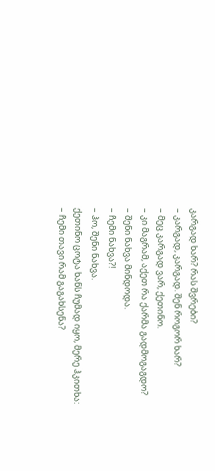კარგად ხარ? რას შვრები?
– კარგად, კარგად. შენ როგორ ხარ?
– მეც კარგად ვარ, ქეთინო.
– კი მაგრამ, აქეთ რა ქარმა გადმოგაგდო?
– შენი ნახვა მინდოდა.
– ჩემი ნახვა?!
– ჰო, შენი ნახვა.
ქეთინო ცოტა ხანს ჩუმად იყო, მერე ჰკითხა:
– ჩემი თავი რამ გაგახსენა?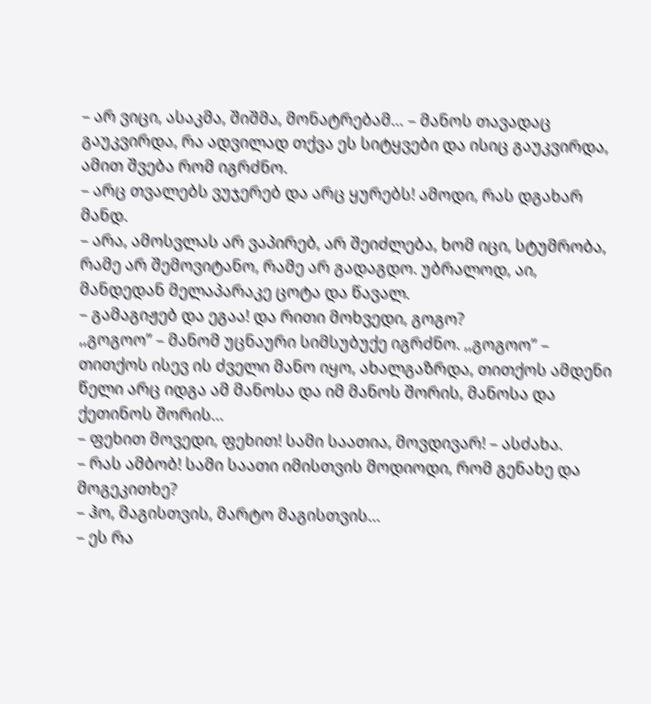– არ ვიცი, ასაკმა, შიშმა, მონატრებამ… – მანოს თავადაც გაუკვირდა, რა ადვილად თქვა ეს სიტყვები და ისიც გაუკვირდა, ამით შვება რომ იგრძნო.
– არც თვალებს ვუჯერებ და არც ყურებს! ამოდი, რას დგახარ მანდ.
– არა, ამოსვლას არ ვაპირებ, არ შეიძლება, ხომ იცი, სტუმრობა, რამე არ შემოვიტანო, რამე არ გადაგდო. უბრალოდ, აი, მანდედან მელაპარაკე ცოტა და წავალ.
– გამაგიჟებ და ეგაა! და რითი მოხვედი, გოგო?
,,გოგოო” – მანომ უცნაური სიმსუბუქე იგრძნო. ,,გოგოო” – თითქოს ისევ ის ძველი მანო იყო, ახალგაზრდა, თითქოს ამდენი წელი არც იდგა ამ მანოსა და იმ მანოს შორის, მანოსა და ქეთინოს შორის…
– ფეხით მოვედი, ფეხით! სამი საათია, მოვდივარ! – ასძახა.
– რას ამბობ! სამი საათი იმისთვის მოდიოდი, რომ გენახე და მოგეკითხე?
– ჰო, მაგისთვის, მარტო მაგისთვის…
– ეს რა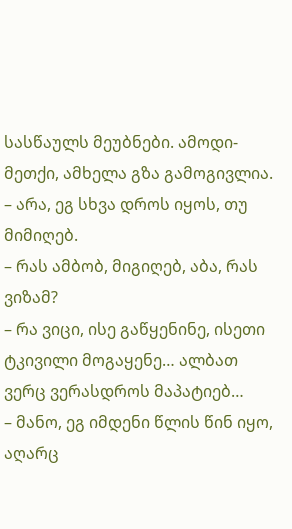სასწაულს მეუბნები. ამოდი-მეთქი, ამხელა გზა გამოგივლია.
– არა, ეგ სხვა დროს იყოს, თუ მიმიღებ.
– რას ამბობ, მიგიღებ, აბა, რას ვიზამ?
– რა ვიცი, ისე გაწყენინე, ისეთი ტკივილი მოგაყენე… ალბათ ვერც ვერასდროს მაპატიებ…
– მანო, ეგ იმდენი წლის წინ იყო, აღარც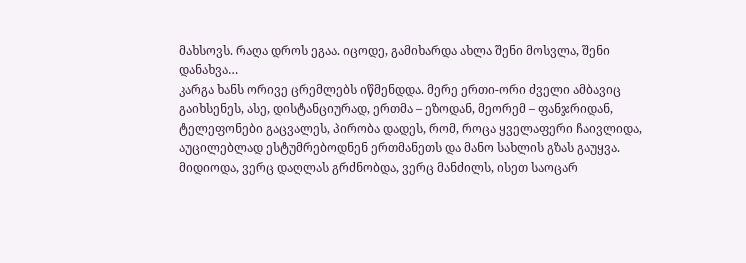მახსოვს. რაღა დროს ეგაა. იცოდე, გამიხარდა ახლა შენი მოსვლა, შენი დანახვა…
კარგა ხანს ორივე ცრემლებს იწმენდდა. მერე ერთი-ორი ძველი ამბავიც გაიხსენეს, ასე, დისტანციურად, ერთმა – ეზოდან, მეორემ – ფანჯრიდან, ტელეფონები გაცვალეს, პირობა დადეს, რომ, როცა ყველაფერი ჩაივლიდა, აუცილებლად ესტუმრებოდნენ ერთმანეთს და მანო სახლის გზას გაუყვა.
მიდიოდა, ვერც დაღლას გრძნობდა, ვერც მანძილს, ისეთ საოცარ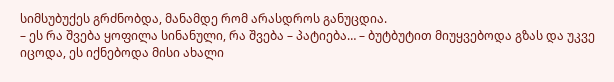სიმსუბუქეს გრძნობდა, მანამდე რომ არასდროს განუცდია.
– ეს რა შვება ყოფილა სინანული, რა შვება – პატიება… – ბუტბუტით მიუყვებოდა გზას და უკვე იცოდა, ეს იქნებოდა მისი ახალი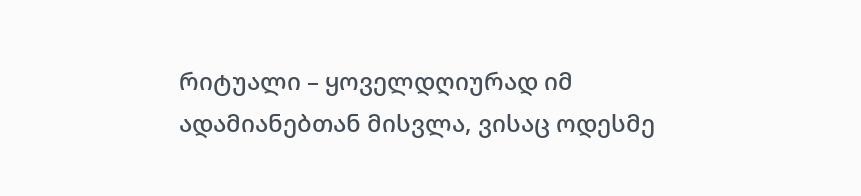რიტუალი – ყოველდღიურად იმ ადამიანებთან მისვლა, ვისაც ოდესმე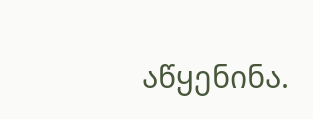აწყენინა.